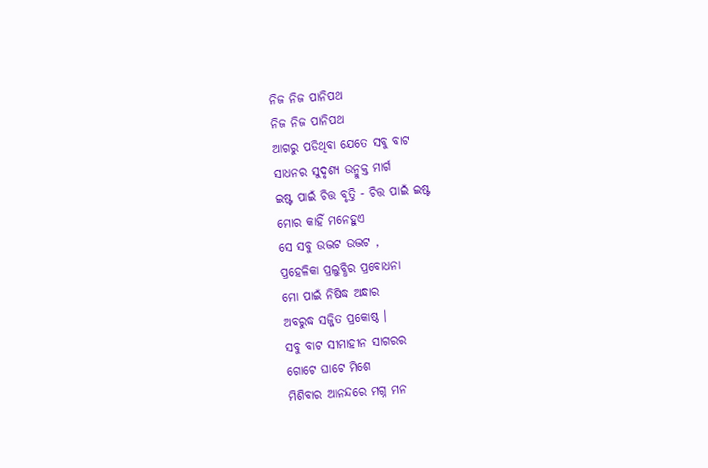ନିଜ ନିଜ ପାନିପଥ
ନିଜ ନିଜ ପାନିପଥ
ଆଗରୁ ପଡିଥିବା ଯେତେ ସବୁ ବାଟ
ସାଧନର ସୁଦୃଶ୍ୟ ଉନ୍ମୁକ୍ତ ମାର୍ଗ
ଇଷ୍ଟ ପାଇଁ ଚିତ୍ତ ବୃତ୍ତି - ଚିତ୍ତ ପାଇଁ ଇଷ୍ଟ
ମୋର କାହିଁ ମନେହୁଏ
ସେ ସବୁ ଉଦ୍ଭଟ ଉଦ୍ଭଟ ,
ପ୍ରହେଳିକା ପ୍ରଲୁବ୍ଧିର ପ୍ରବୋଧନା
ମୋ ପାଇଁ ନିଷିଦ୍ଧ ଅନ୍ଧାର
ଅବରୁଦ୍ଧ ସଜ୍ଜିତ ପ୍ରକୋଷ୍ଠ ।
ସବୁ ବାଟ ସୀମାହୀନ ସାଗରର
ଗୋଟେ ଘାଟେ ମିଶେ
ମିଶିବାର ଆନନ୍ଦରେ ମଗ୍ନ ମନ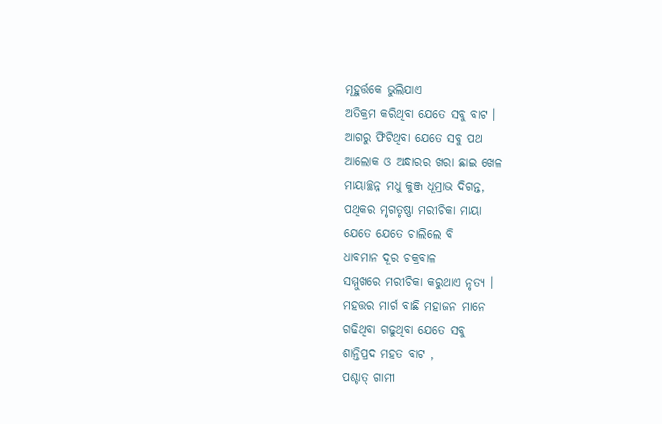ମୂହୁର୍ତ୍ତକେ ଭୁଲିଯାଏ
ଅତିକ୍ରମ କରିଥିବା ଯେତେ ସବୁ ବାଟ ।
ଆଗରୁ ଫିଟିଥିବା ଯେତେ ସବୁ ପଥ
ଆଲୋକ ଓ ଅନ୍ଧାରର ଖରା ଛାଇ ଖେଳ
ମାୟାଚ୍ଛନ୍ନ ମଧୁ କୁଞ୍ଜ ଧୂମ୍ରାଭ ଦିଗନ୍ତ,
ପଥିକର ମୃଗତୃଷ୍ଣା ମରୀଚିକା ମାୟା
ଯେତେ ଯେତେ ଚାଲିଲେ ବି
ଧାବମାନ ଦୂର ଚକ୍ରବାଳ
ସମ୍ମୁଖରେ ମରୀଚିକା କରୁଥାଏ ନୃତ୍ୟ ।
ମହତ୍ତର ମାର୍ଗ ବାଛି ମହାଜନ ମାନେ
ଗଢିଥିବା ଗଢୁଥିବା ଯେତେ ସବୁ
ଶାନ୍ତିପ୍ରଦ ମହତ ବାଟ ,
ପଶ୍ଚାତ୍ ଗାମୀ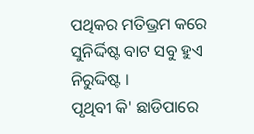ପଥିକର ମତିଭ୍ରମ କରେ
ସୁନିର୍ଦ୍ଦିଷ୍ଟ ବାଟ ସବୁ ହୁଏ ନିରୁଦ୍ଦିଷ୍ଟ ।
ପୃଥିବୀ କି' ଛାଡିପାରେ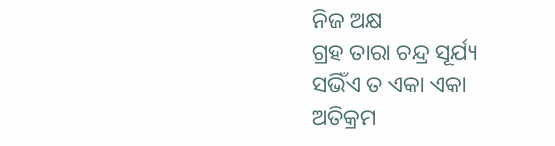ନିଜ ଅକ୍ଷ
ଗ୍ରହ ତାରା ଚନ୍ଦ୍ର ସୂର୍ଯ୍ୟ
ସଭିଁଏ ତ ଏକା ଏକା
ଅତିକ୍ରମ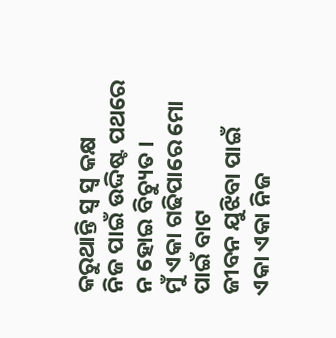କରୁଥାନ୍ତି ସ୍ବ ସ୍ବ କକ୍ଷ
ନିଜ ପାଇଁ ଉଦ୍ଦିଷ୍ଟ ପଥରେ
ନ ହୋଇ ବିଚ୍ୟୁତ ।
ମୁଁ ଏକା ଗଢିପାରେ ମୋ ପାଇଁ ବାଟ
ଜୀବନ ଯୁଝିବା ପାଇଁ
ଏକା ଏକା ନିଜ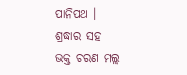ପାନିପଥ ।
ଶ୍ରଦ୍ଧାର ସହ
ଭକ୍ତ ଚରଣ ମଲ୍ଲ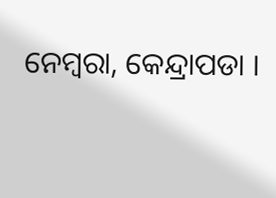ନେମ୍ବରା, କେନ୍ଦ୍ରାପଡା ।